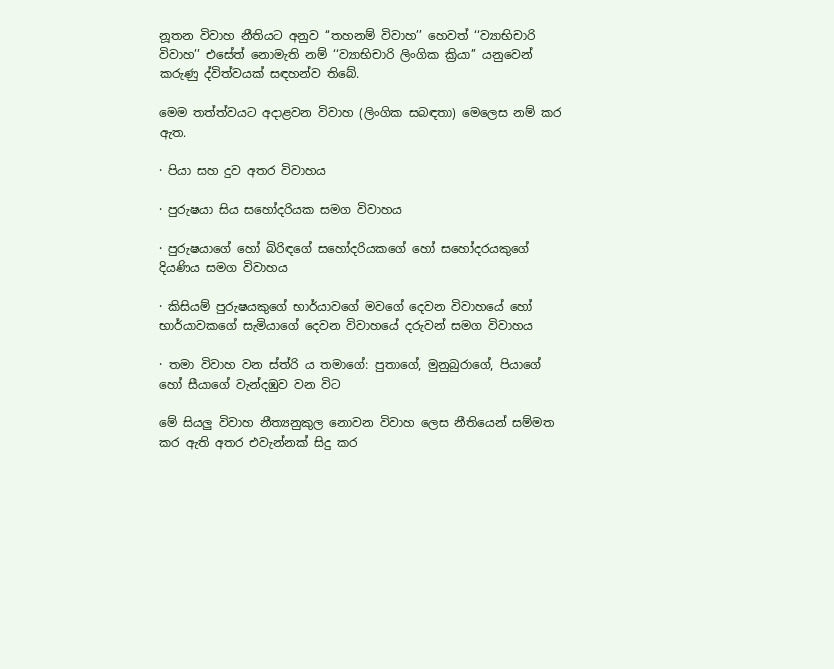නූතන විවාහ නීතියට අනුව ‘‘තහනම් විවාහ’’ හෙවත් ‘‘ව්‍යාභිචාරි විවාහ’’ එසේත් නොමැති නම් ‘‘ව්‍යාභිචාරි ලිංගික ක්‍රියා’’ යනුවෙන් කරුණු ද්විත්වයක් සඳහන්ව තිබේ.

මෙම තත්ත්වයට අදාළවන විවාහ (ලිංගික සබඳතා) මෙලෙස නම් කර ඇත.

· පියා සහ දුව අතර විවාහය

· පුරුෂයා සිය සහෝදරියක සමග විවාහය

· පුරුෂයාගේ හෝ බිරිඳගේ සහෝදරියකගේ හෝ සහෝදරයකුගේ දියණිය සමග විවාහය

· කිසියම් පුරුෂයකුගේ භාර්යාවගේ මවගේ දෙවන විවාහයේ හෝ භාර්යාවකගේ සැමියාගේ දෙවන විවාහයේ දරුවන් සමග විවාහය

· තමා විවාහ වන ස්ත්රි ය තමාගේ: පුතාගේ, මුනුබුරාගේ, පියාගේ හෝ සීයාගේ වැන්දඹුව වන විට

මේ සියලු විවාහ නීත්‍යනුකුල නොවන විවාහ ලෙස නීතියෙන් සම්මත කර ඇති අතර එවැන්නක් සිදු කර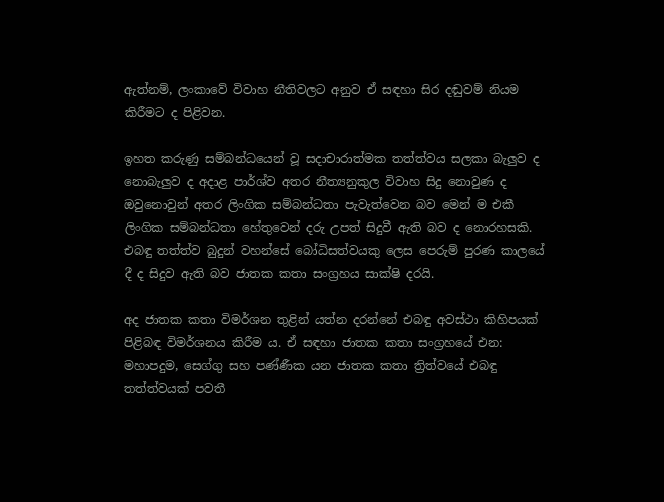ඇත්නම්, ලංකාවේ විවාහ නීතිවලට අනුව ඒ සඳහා සිර දඬුවම් නියම කිරීමට ද පිළිවන.

ඉහත කරුණු සම්බන්ධයෙන් වූ සදාචාරාත්මක තත්ත්වය සලකා බැලුව ද නොබැලුව ද අදාළ පාර්ශ්ව අතර නීත්‍යනුකුල විවාහ සිදු නොවුණ ද ඔවුනොවුන් අතර ලිංගික සම්බන්ධතා පැවැත්වෙන බව මෙන් ම එකී ලිංගික සම්බන්ධතා හේතුවෙන් දරු උපත් සිදුවී ඇති බව ද නොරහසකි. එබඳු තත්ත්ව බුදුන් වහන්සේ බෝධිසත්වයකු ලෙස පෙරුම් පුරණ කාලයේ දී ද සිදුව ඇති බව ජාතක කතා සංග්‍රහය සාක්ෂි දරයි.

අද ජාතක කතා විමර්ශන තුළින් යත්න දරන්නේ එබඳු අවස්ථා කිහිපයක් පිළිබඳ විමර්ශනය කිරීම ය. ඒ සඳහා ජාතක කතා සංග්‍රහයේ එන: මහාපදුම, සෙග්ගු සහ පණ්ණීක යන ජාතක කතා ත්‍රිත්වයේ එබඳු තත්ත්වයක් පවතී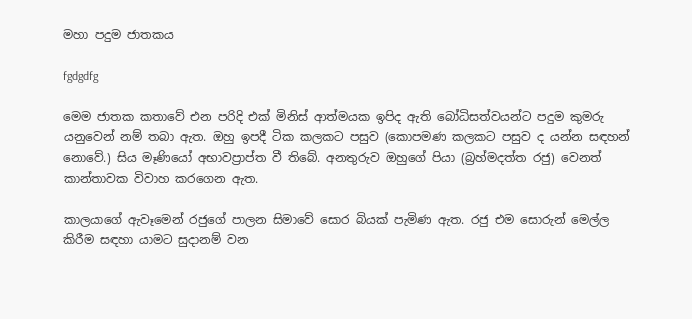මහා පදුම ජාතකය

fgdgdfg

මෙම ජාතක කතාවේ එන පරිදි එක් මිනිස් ආත්මයක ඉපිද ඇති බෝධිසත්වයන්ට පදුම කුමරු යනුවෙන් නම් තබා ඇත. ඔහු ඉපදී ටික කලකට පසුව (කොපමණ කලකට පසුව ද යන්න සඳහන් නොවේ.) සිය මෑණියෝ අභාවප්‍රාප්ත වී තිබේ. අනතුරුව ඔහුගේ පියා (බ්‍රහ්මදත්ත රජු) වෙනත් කාන්තාවක විවාහ කරගෙන ඇත.

කාලයාගේ ඇවෑමෙන් රජුගේ පාලන සිමාවේ සොර බියක් පැමිණ ඇත. රජු එම සොරුන් මෙල්ල කිරීම සඳහා යාමට සුදානම් වන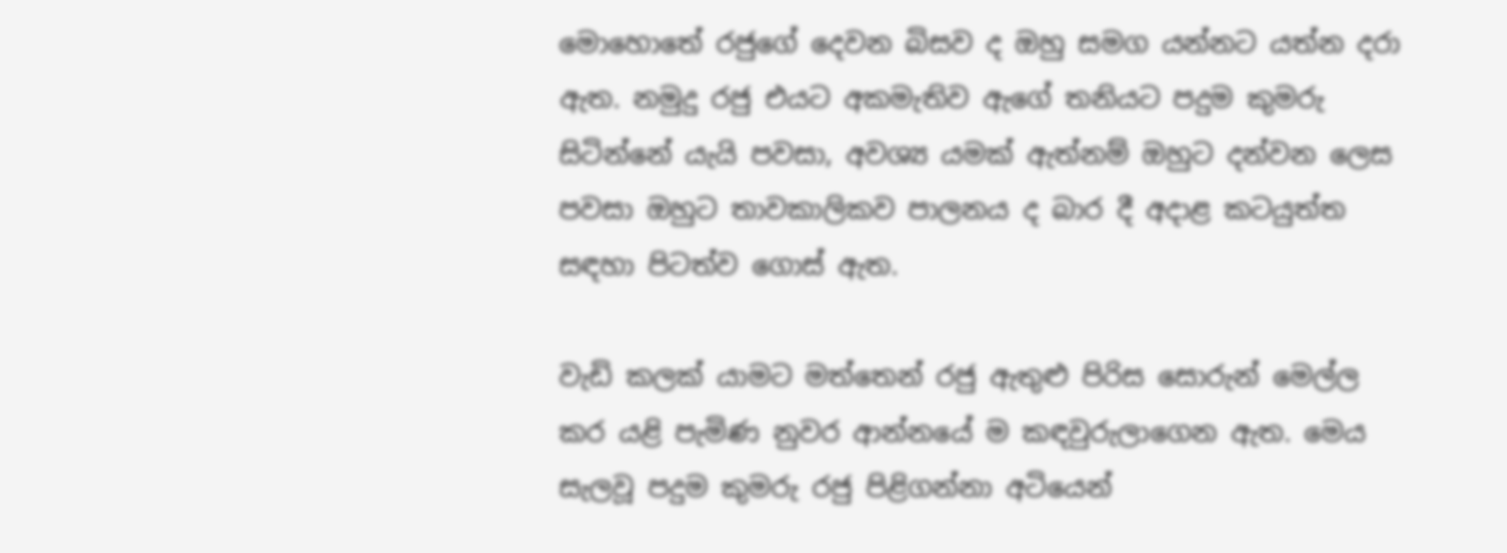මොහොතේ රජුගේ දෙවන බිසව ද ඔහු සමග යන්නට යත්න දරා ඇත. නමුදු රජු එයට අකමැතිව ඇගේ තනියට පදුම කුමරු සිටින්නේ යැයි පවසා, අවශ්‍ය යමක් ඇත්නම් ඔහුට දන්වන ලෙස පවසා ඔහුට තාවකාලිකව පාලනය ද බාර දී අදාළ කටයුත්ත සඳහා පිටත්ව ගොස් ඇත.

වැඩි කලක් යාමට මත්තෙන් රජු ඇතුළු පිරිස සොරුන් මෙල්ල කර යළි පැමිණ නුවර ආන්නයේ ම කඳවුරුලාගෙන ඇත. මෙය සැලවූ පදුම කුමරු රජු පිළිගන්නා අටියෙන්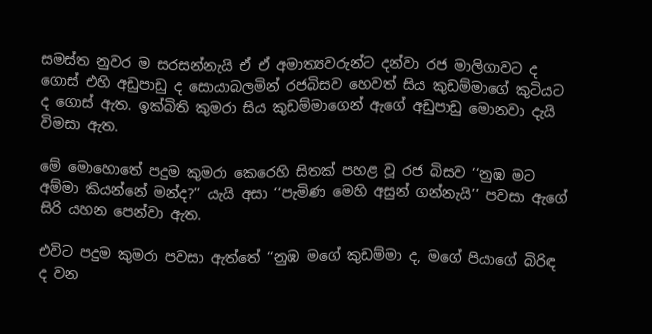සමස්ත නුවර ම සරසන්නැයි ඒ ඒ අමාත්‍යවරුන්ට දන්වා රජ මාලිගාවට ද ගොස් එහි අඩුපාඩු ද සොයාබලමින් රජබිසව හෙවත් සිය කුඩම්මාගේ කුටියට ද ගොස් ඇත. ඉක්බිති කුමරා සිය කුඩම්මාගෙන් ඇගේ අඩුපාඩු මොනවා දැයි විමසා ඇත.

මේ මොහොතේ පදුම කුමරා කෙරෙහි සිතක් පහළ වූ රජ බිසව ‘‘නුඹ මට අම්මා කියන්නේ මන්ද?’’ යැයි අසා ‘‘පැමිණ මෙහි අසුන් ගන්නැයි’’ පවසා ඇගේ සිරි යහන පෙන්වා ඇත.

එවිට පදුම කුමරා පවසා ඇත්තේ ‘‘නුඹ මගේ කුඩම්මා ද, මගේ පියාගේ බිරිඳ ද වන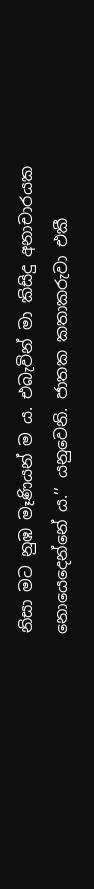නිසා මට නුඹ මෑණියන් ම ය. එබැවින් මා කිසිදු අනාචාරයක නොයෙදෙන්නේ ය.’’ යනුවෙනි. ජාතක කතාකරුවා එකී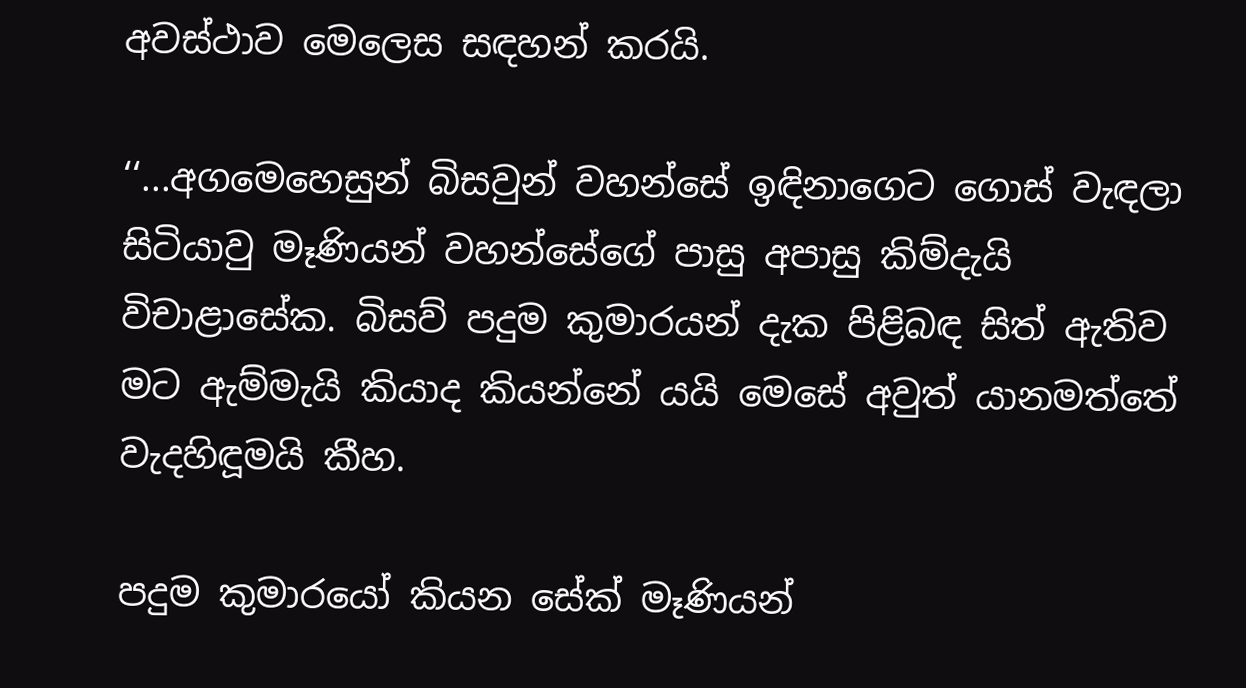අවස්ථාව මෙලෙස සඳහන් කරයි.

‘‘...අගමෙහෙසුන් බිසවුන් වහන්සේ ඉඳිනාගෙට ගොස් වැඳලා සිටියාවු මෑණියන් වහන්සේගේ පාසු අපාසු කිම්දැයි විචාළාසේක. බිසව් පදුම කුමාරයන් දැක පිළිබඳ සිත් ඇතිව මට ඇම්මැයි කියාද කියන්නේ යයි මෙසේ අවුත් යානමත්තේ වැදහිඳූමයි කීහ.

පදුම කුමාරයෝ කියන සේක් මෑණියන්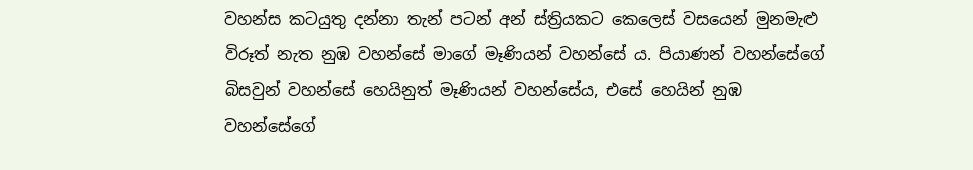වහන්ස කටයුතු දන්නා තැන් පටන් අන් ස්ත්‍රියකට කෙලෙස් වසයෙන් මුනමැළු විරූත් නැත නුඹ වහන්සේ මාගේ මෑණියන් වහන්සේ ය. පියාණන් වහන්සේගේ බිසවුන් වහන්සේ හෙයිනුත් මෑණියන් වහන්සේය, එසේ හෙයින් නුඹ වහන්සේගේ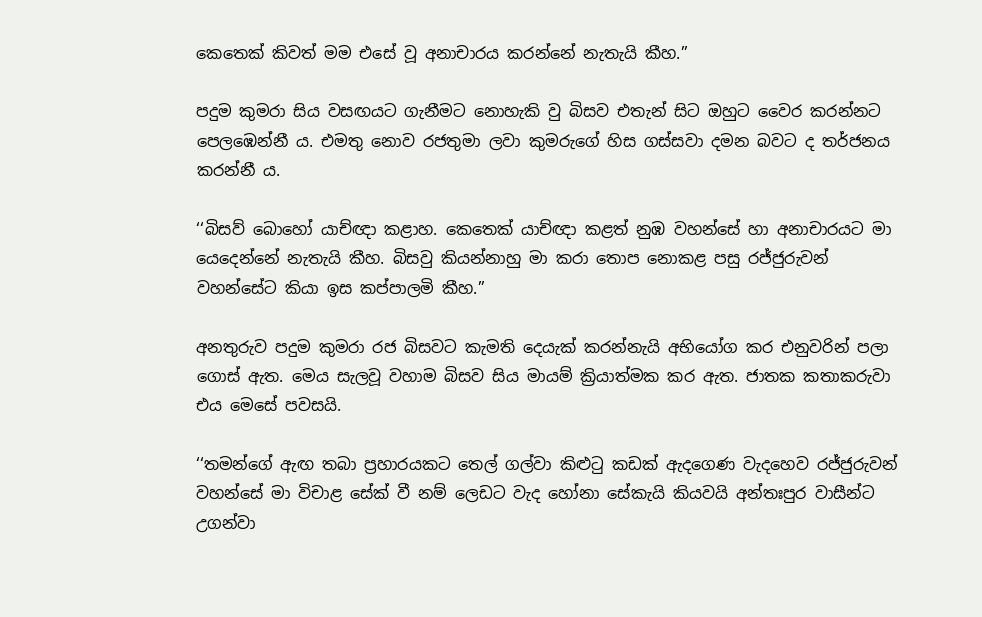කෙතෙක් කිවත් මම එසේ වූ අනාචාරය කරන්නේ නැතැයි කීහ.’’

පදුම කුමරා සිය වසඟයට ගැනීමට නොහැකි වු බිසව එතැන් සිට ඔහුට වෛර කරන්නට පෙලඹෙන්නී ය. එමතු නොව රජතුමා ලවා කුමරුගේ හිස ගස්සවා දමන බවට ද තර්ජනය කරන්නී ය.

‘‘බිසව් බොහෝ යාච්ඥා කළාහ. කෙතෙක් යාච්ඥා කළත් නුඹ වහන්සේ හා අනාචාරයට මා යෙදෙන්නේ නැතැයි කීහ. බිසවු කියන්නාහු මා කරා තොප නොකළ පසු රජ්ජුරුවන් වහන්සේට කියා ඉස කප්පාලමි කීහ.’’

අනතුරුව පදුම කුමරා රජ බිසවට කැමති දෙයැක් කරන්නැයි අභියෝග කර එනුවරින් පලා ගොස් ඇත. මෙය සැලවූ වහාම බිසව සිය මායම් ක්‍රියාත්මක කර ඇත. ජාතක කතාකරුවා එය මෙසේ පවසයි.

‘‘තමන්ගේ ඇඟ තබා ප්‍රහාරයකට තෙල් ගල්වා කිළුටු කඩක් ඇදගෙණ වැදහෙව රජ්ජුරුවන් වහන්සේ මා විචාළ සේක් වී නම් ලෙඩට වැද හෝනා සේකැයි කියවයි අන්තඃපුර වාසීන්ට උගන්වා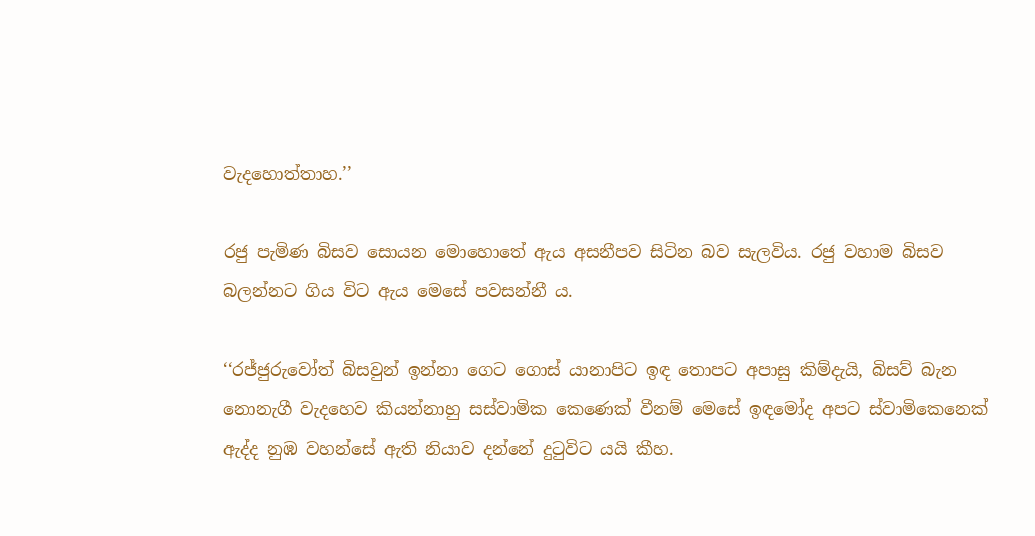වැදහොත්තාහ.’’

රජු පැමිණ බිසව සොයන මොහොතේ ඇය අසනීපව සිටින බව සැලවිය. රජු වහාම බිසව බලන්නට ගිය විට ඇය මෙසේ පවසන්නී ය.

‘‘රජ්ජුරුවෝත් බිසවුන් ඉන්නා ගෙට ගොස් යානාපිට ඉඳ තොපට අපාසු කිම්දැයි, බිසව් බැන නොනැගී වැදහෙව කියන්නාහු සස්වාමික කෙණෙක් වීනම් මෙසේ ඉඳමෝද අපට ස්වාමිකෙනෙක් ඇද්ද නුඹ වහන්සේ ඇති නියාව දන්නේ දුටුවිට යයි කීහ.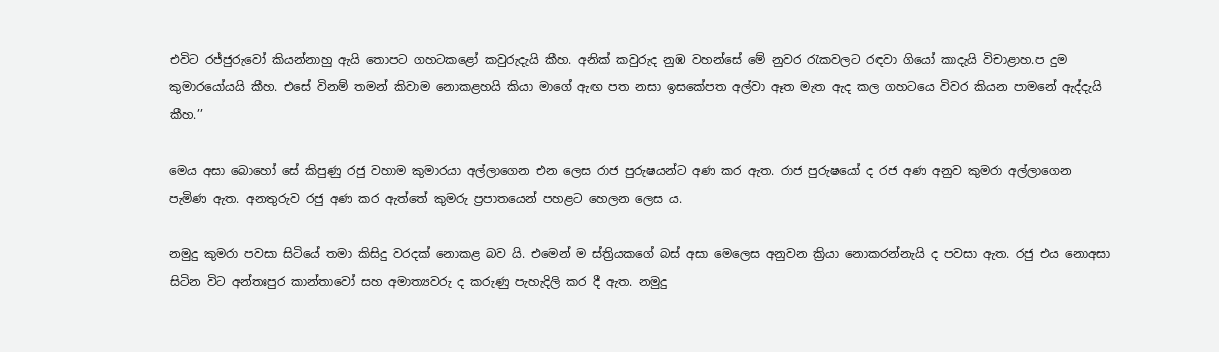එවිට රජ්ජුරුවෝ කියන්නාහු ඇයි තොපට ගහටකළෝ කවුරුදැයි කීහ. අනික් කවුරුද නුඹ වහන්සේ මේ නුවර රැකවලට රඳවා ගියෝ කාදැයි විචාළාහ.ප දුම කුමාරයෝයයි කීහ. එසේ විනම් තමන් කිවාම නොකළහයි කියා මාගේ ඇඟ පත නසා ඉසකේපත අල්වා ඈත මැත ඇද කල ගහටයෙ විවර කියන පාමනේ ඇද්දැයි කීහ.’’

මෙය අසා බොහෝ සේ කිපුණු රජු වහාම කුමාරයා අල්ලාගෙන එන ලෙස රාජ පුරුෂයන්ට අණ කර ඇත. රාජ පුරුෂයෝ ද රජ අණ අනුව කුමරා අල්ලාගෙන පැමිණ ඇත. අනතුරුව රජු අණ කර ඇත්තේ කුමරු ප්‍රපාතයෙන් පහළට හෙලන ලෙස ය.

නමුදු කුමරා පවසා සිටියේ තමා කිසිදු වරදක් නොකළ බව යි. එමෙන් ම ස්ත්‍රියකගේ බස් අසා මෙලෙස අනුවන ක්‍රියා නොකරන්නැයි ද පවසා ඇත. රජු එය නොඅසා සිටින විට අන්තඃපුර කාන්තාවෝ සහ අමාත්‍යවරු ද කරුණු පැහැදිලි කර දී ඇත. නමුදු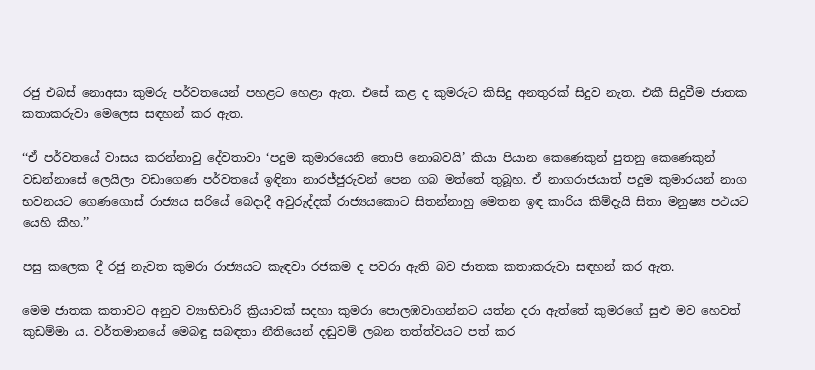රජු එබස් නොඅසා කුමරු පර්වතයෙන් පහළට හෙළා ඇත. එසේ කළ ද කුමරුට කිසිදු අනතුරක් සිදුව නැත. එකී සිදුවීම ජාතක කතාකරුවා මෙලෙස සඳහන් කර ඇත.

‘‘ඒ පර්වතයේ වාසය කරන්නාවු දේවතාවා ‘පදුම කුමාරයෙනි තොපි නොබවයි’ කියා පියාන කෙණෙකුන් පුතනු කෙණෙකුන් වඩන්නාසේ ලෙයිලා වඩාගෙණ පර්වතයේ ඉඳිනා නාරජ්ජුරුවන් පෙන ගබ මත්තේ තුබූහ. ඒ නාගරාජයාත් පදුම කුමාරයන් නාග භවනයට ගෙණගොස් රාජ්‍යය සරියේ බෙදාදී අවුරුද්දක් රාජ්‍යයකොට සිතන්නාහු මෙතන ඉඳ කාරිය කිම්දැයි සිතා මනුෂ්‍ය පථයට යෙහි කීහ.’’

පසු කලෙක දී රජු නැවත කුමරා රාජ්‍යයට කැඳවා රජකම ද පවරා ඇති බව ජාතක කතාකරුවා සඳහන් කර ඇත.

මෙම ජාතක කතාවට අනුව ව්‍යාභිචාරි ක්‍රියාවක් සදහා කුමරා පොලඹවාගන්නට යත්න දරා ඇත්තේ කුමරගේ සුළු මව හෙවත් කුඩම්මා ය. වර්තමානයේ මෙබඳු සබඳතා නීතියෙන් දඬුවම් ලබන තත්ත්වයට පත් කර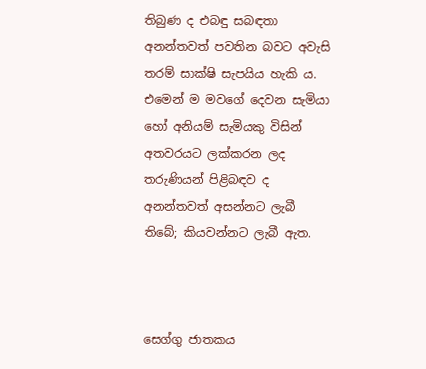තිබුණ ද එබඳු සබඳතා අනන්තවත් පවතින බවට අවැසි තරම් සාක්ෂි සැපයිය හැකි ය. එමෙන් ම මවගේ දෙවන සැමියා හෝ අනියම් සැමියකු විසින් අතවරයට ලක්කරන ලද තරුණියන් පිළිබඳව ද අනන්තවත් අසන්නට ලැබී තිබේ; කියවන්නට ලැබී ඇත.



සෙග්ගු ජාතකය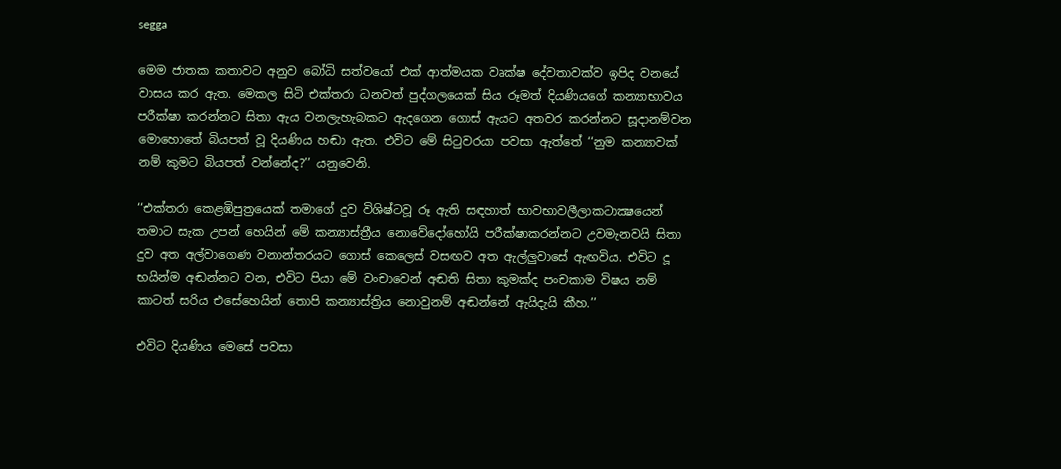segga

මෙම ජාතක කතාවට අනුව බෝධි සත්වයෝ එක් ආත්මයක වෘක්ෂ දේවතාවක්ව ඉපිද වනයේ වාසය කර ඇත. මෙකල සිටි එක්තරා ධනවත් පුද්ගලයෙක් සිය රූමත් දියණියගේ කන්‍යාභාවය පරීක්ෂා කරන්නට සිතා ඇය වනලැහැබකට ඇදගෙන ගොස් ඇයට අතවර කරන්නට සූදානම්වන මොහොතේ බියපත් වූ දියණිය හඬා ඇත. එවිට මේ සිටුවරයා පවසා ඇත්තේ ‘‘නුම කන්‍යාවක් නම් කුමට බියපත් වන්නේද?’’ යනුවෙනි.

‘‘එක්තරා කෙළඹිපුත්‍රයෙක් තමාගේ දුව විශිෂ්ටවූ රූ ඇති සඳහාත් භාවභාවලීලාකටාක්‍ෂයෙන් තමාට සැක උපන් හෙයින් මේ කන්‍යාස්ත්‍රීය නොවේදෝහෝයි පරීක්ෂාකරන්නට උවමැනවයි සිතා දුව අත අල්වාගෙණ වනාන්තරයට ගොස් කෙලෙස් වසඟව අත ඇල්ලුවාසේ ඇඟවිය. එවිට දූ භයින්ම අඬන්නට වන, එවිට පියා මේ වංචාවෙන් අඬති සිතා කුමක්ද පංචකාම විෂය නම් කාටත් සරිය එසේහෙයින් තොපි කන්‍යාස්ත්‍රිය නොවුනම් අඬන්නේ ඇයිදැයි කීහ.’’

එවිට දියණිය මෙසේ පවසා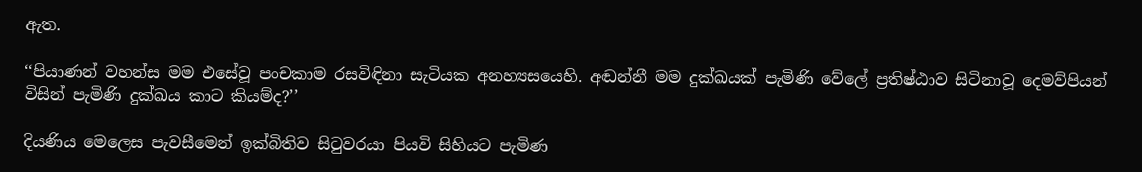ඇත.

‘‘පියාණන් වහන්ස මම එසේවූ පංචකාම රසවිඳිනා සැටියක අනහ්‍යසයෙහි. අඬන්නී මම දුක්ඛයක් පැමිණි වේලේ ප්‍රතිෂ්ඨාව සිටිනාවූ දෙමව්පියන් විසින් පැමිණි දුක්ඛය කාට කියම්ද?’’

දියණිය මෙලෙස පැවසීමෙන් ඉක්බිතිව සිටුවරයා පියවි සිහියට පැමිණ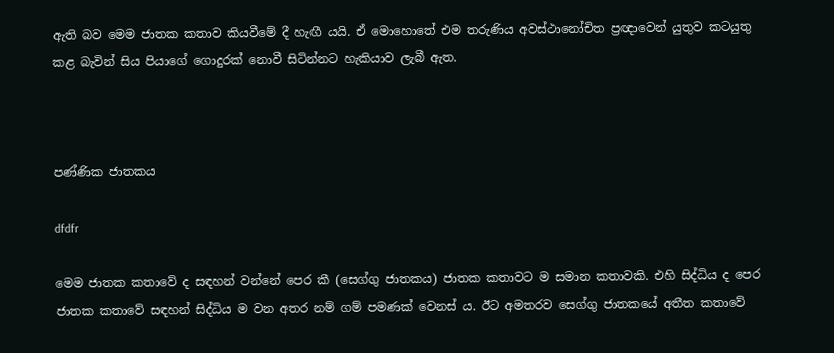ඇති බව මෙම ජාතක කතාව කියවීමේ දී හැඟී යයි. ඒ මොහොතේ එම තරුණිය අවස්ථානෝචිත ප්‍රඥාවෙන් යුතුව කටයුතු කළ බැවින් සිය පියාගේ ගොදුරක් නොවී සිටින්නට හැකියාව ලැබී ඇත.



පණ්ණික ජාතකය

dfdfr

මෙම ජාතක කතාවේ ද සඳහන් වන්නේ පෙර කී (සෙග්ගු ජාතකය) ජාතක කතාවට ම සමාන කතාවකි. එහි සිද්ධිය ද පෙර ජාතක කතාවේ සඳහන් සිද්ධිය ම වන අතර නම් ගම් පමණක් වෙනස් ය. ඊට අමතරව සෙග්ගු ජාතකයේ අතීත කතාවේ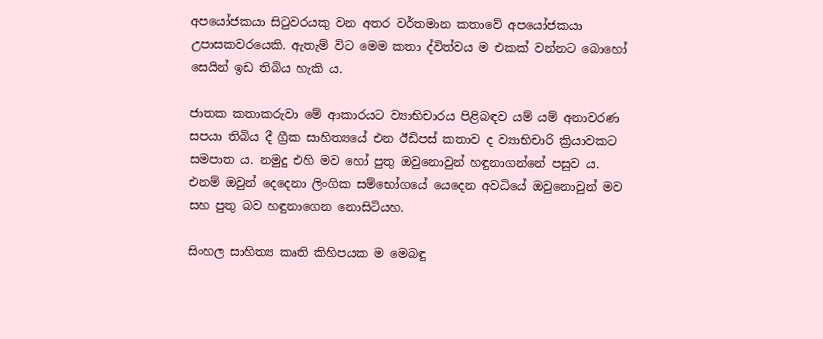අපයෝජකයා සිටුවරයකු වන අතර වර්තමාන කතාවේ අපයෝජකයා උපාසකවරයෙකි. ඇතැම් විට මෙම කතා ද්විත්වය ම එකක් වන්නට බොහෝ සෙයින් ඉඩ තිබිය හැකි ය.

ජාතක කතාකරුවා මේ ආකාරයට ව්‍යාභිචාරය පිළිබඳව යම් යම් අනාවරණ සපයා තිබිය දී ග්‍රීක සාහිත්‍යයේ එන ඊඩිපස් කතාව ද ව්‍යාභිචාරි ක්‍රියාවකට සමපාත ය. නමුදු එහි මව හෝ පුතු ඔවුනොවුන් හඳුනාගන්නේ පසුව ය. එනම් ඔවුන් දෙදෙනා ලිංගික සම්භෝගයේ යෙදෙන අවධියේ ඔවුනොවුන් මව සහ පුතු බව හඳුනාගෙන නොසිටියහ.

සිංහල සාහිත්‍ය කෘති කිහිපයක ම මෙබඳු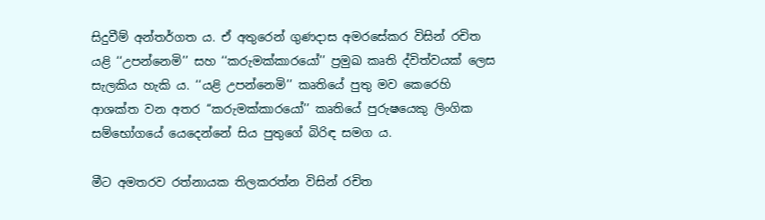සිදුවීම් අන්තර්ගත ය. ඒ අතුරෙන් ගුණදාස අමරසේකර විසින් රචිත යළි ‘‘උපන්නෙමි’’ සහ ‘‘කරුමක්කාරයෝ’’ ප්‍රමුඛ කෘති ද්විත්වයක් ලෙස සැලකිය හැකි ය. ‘‘යළි උපන්නෙමි’’ කෘතියේ පුතු මව කෙරෙහි ආශක්ත වන අතර ‘‘කරුමක්කාරයෝ’’ කෘතියේ පුරුෂයෙකු ලිංගික සම්භෝගයේ යෙදෙන්නේ සිය පුතුගේ බිරිඳ සමග ය.

මීට අමතරව රත්නායක තිලකරත්න විසින් රචිත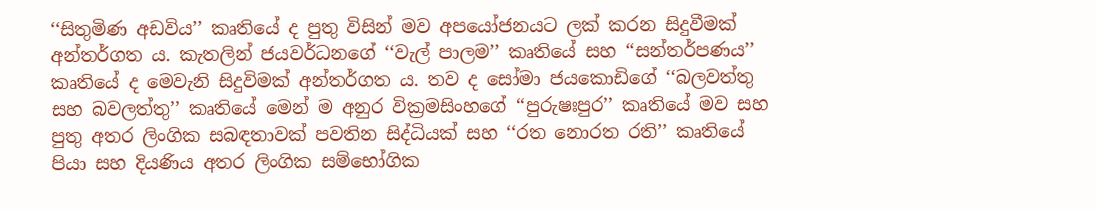‘‘සිතුමිණ අඩවිය’’ කෘතියේ ද පුතු විසින් මව අපයෝජනයට ලක් කරන සිදුවීමක් අන්තර්ගත ය. කැතලින් ජයවර්ධනගේ ‘‘වැල් පාලම’’ කෘතියේ සහ ‘‘සන්තර්පණය’’ කෘතියේ ද මෙවැනි සිදුවිමක් අන්තර්ගත ය. තව ද සෝමා ජයකොඩිගේ ‘‘බලවත්තු සහ බවලත්තු’’ කෘතියේ මෙන් ම අනුර වික්‍රමසිංහගේ ‘‘පුරුෂඃපුර’’ කෘතියේ මව සහ පුතු අතර ලිංගික සබඳතාවක් පවතින සිද්ධියක් සහ ‘‘රත නොරත රති’’ කෘතියේ පියා සහ දියණිය අතර ලිංගික සම්භෝගික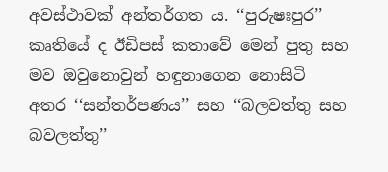අවස්ථාවක් අන්තර්ගත ය. ‘‘පුරුෂඃපුර’’ කෘතියේ ද ඊඩිපස් කතාවේ මෙන් පුතු සහ මව ඔවුනොවුන් හඳුනාගෙන නොසිටි අතර ‘‘සන්තර්පණය’’ සහ ‘‘බලවත්තු සහ බවලත්තු’’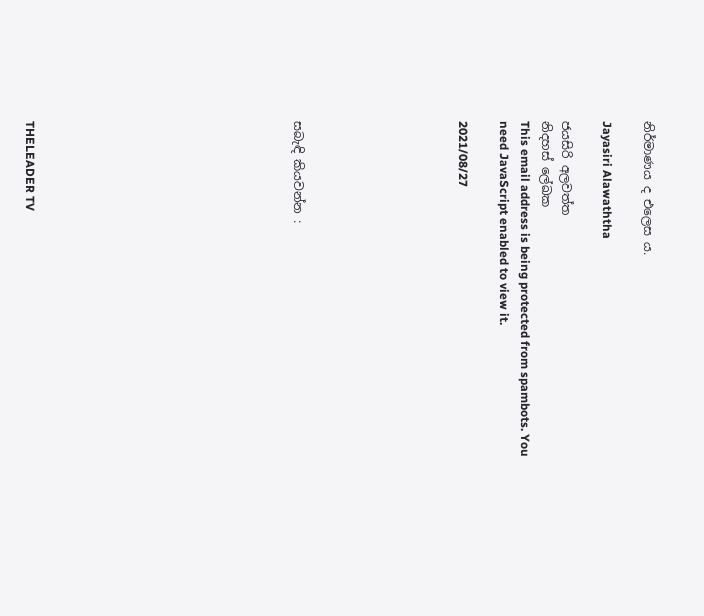නිර්මාණය ද එලෙස ය.

Jayasiri Alawaththa

ජයසිරි අලවත්ත
නිදහස් ලේඛක
This email address is being protected from spambots. You need JavaScript enabled to view it.

2021/08/27







සබැඳි කියවන්න :












THELEADER TV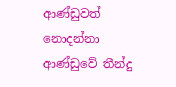ආණ්ඩුවත් නොදන්නා ආණ්ඩුවේ තීන්දු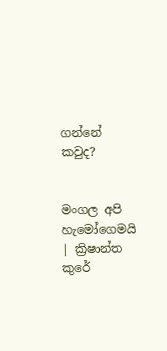ගන්නේ කවුද?


මංගල අපි හැමෝගෙමයි ‍ | ක්‍රිෂාන්ත කුරේ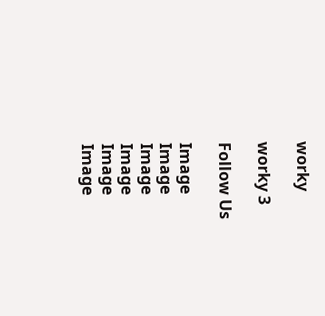worky

worky 3

Follow Us

Image
Image
Image
Image
Image
Image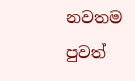නවතම පුවත්